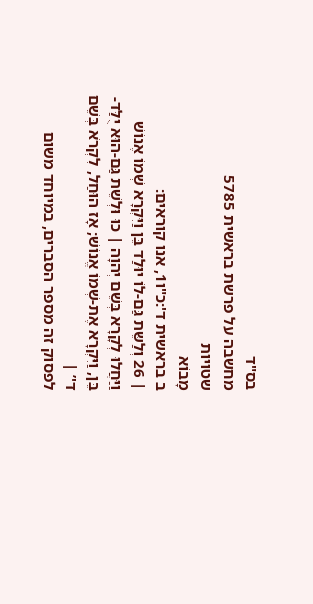בס"ד
מחשבה על פרשת בראשית 5785
שטויות
מָבוֹא
ב בראשית ד':כ"ו1, אנו קוראים:
| 26 וְלַשֵּת גַּם-לוֹ יוּלַד בֵּן וַיִּקְרָא שְׁמוֹ אֶנוֹשׁ וַיַּחֲלוּ לְקָרָא בְּשֵׁם יְהוָה | כוּ וּלְשֵׁת גַּם-הוּא יֻלַּד-בֵּן, וַיִּקְרָא אֶת-שְׁמוֹ אֱנוֹשׁ; אָז הוּחַל, לִקְרֹא בְּשֵׁם ד'’ |
לפסוק זה מספר הסברים, במיוחד משום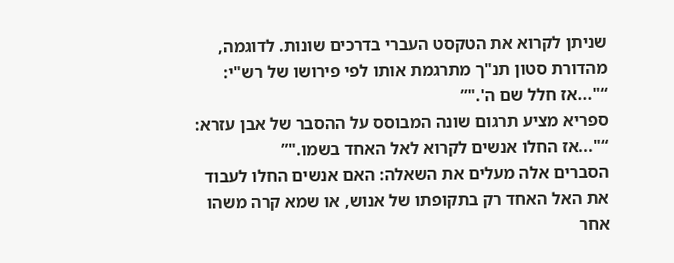שניתן לקרוא את הטקסט העברי בדרכים שונות. לדוגמה, מהדורת סטון תנ"ך מתרגמת אותו לפי פירושו של רש"י:
“"...אז חלל שם ה'."”
ספריא מציע תרגום שונה המבוסס על ההסבר של אבן עזרא:
“"...אז החלו אנשים לקרוא לאל האחד בשמו."”
הסברים אלה מעלים את השאלה: האם אנשים החלו לעבוד את האל האחד רק בתקופתו של אנוש, או שמא קרה משהו אחר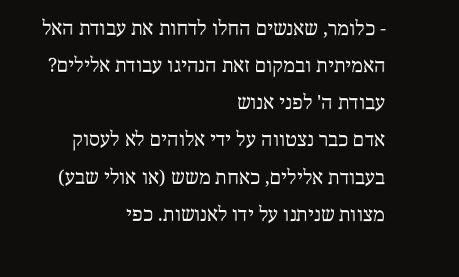- כלומר, שאנשים החלו לדחות את עבודת האל האמיתית ובמקום זאת הנהיגו עבודת אלילים?
עבודת ה' לפני אנוש
אדם כבר נצטווה על ידי אלוהים לא לעסוק בעבודת אלילים, כאחת משש (או אולי שבע) מצוות שניתנו על ידו לאנושות. כפי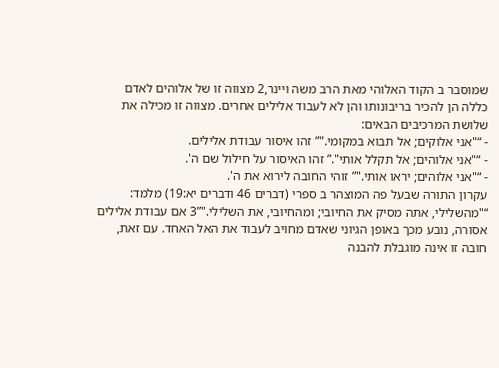שמוסבר ב הקוד האלוהי מאת הרב משה ויינר,2 מצווה זו של אלוהים לאדם כללה הן להכיר בריבונותו והן לא לעבוד אלילים אחרים. מצווה זו מכילה את שלושת המרכיבים הבאים:
- “"אני אלוקים; אל תבוא במקומי."” זהו איסור עבודת אלילים.
- “"אני אלוהים; אל תקלל אותי".” זהו האיסור על חילול שם ה'.
- “"אני אלוהים; יראו אותי."” זוהי החובה לירוא את ה'.
עקרון התורה שבעל פה המוצהר ב ספרי (דברים 46 ודברים יא:19) מלמד: “"מהשלילי, אתה מסיק את החיובי; ומהחיובי, את השלילי."”3 אם עבודת אלילים אסורה, נובע מכך באופן הגיוני שאדם מחויב לעבוד את האל האחד. עם זאת, חובה זו אינה מוגבלת להבנה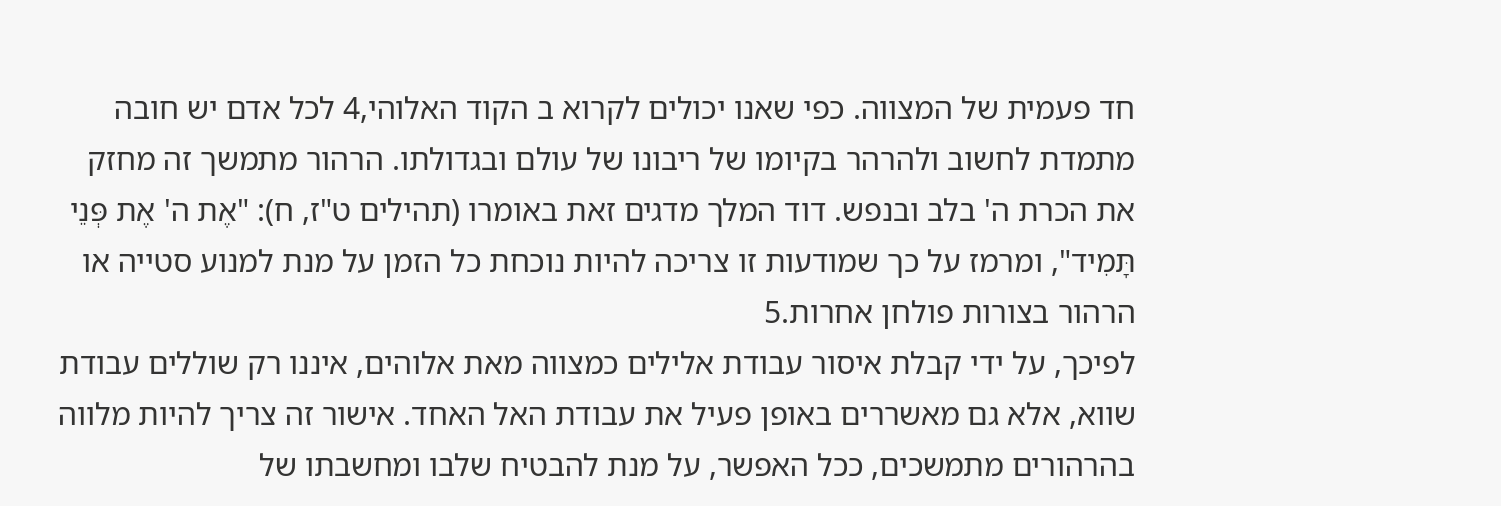חד פעמית של המצווה. כפי שאנו יכולים לקרוא ב הקוד האלוהי,4 לכל אדם יש חובה מתמדת לחשוב ולהרהר בקיומו של ריבונו של עולם ובגדולתו. הרהור מתמשך זה מחזק את הכרת ה' בלב ובנפש. דוד המלך מדגים זאת באומרו (תהילים ט"ז, ח): "אֶת ה' אֶת פְּנֵי תָּמִיד", ומרמז על כך שמודעות זו צריכה להיות נוכחת כל הזמן על מנת למנוע סטייה או הרהור בצורות פולחן אחרות.5
לפיכך, על ידי קבלת איסור עבודת אלילים כמצווה מאת אלוהים, איננו רק שוללים עבודת שווא, אלא גם מאשררים באופן פעיל את עבודת האל האחד. אישור זה צריך להיות מלווה בהרהורים מתמשכים, ככל האפשר, על מנת להבטיח שלבו ומחשבתו של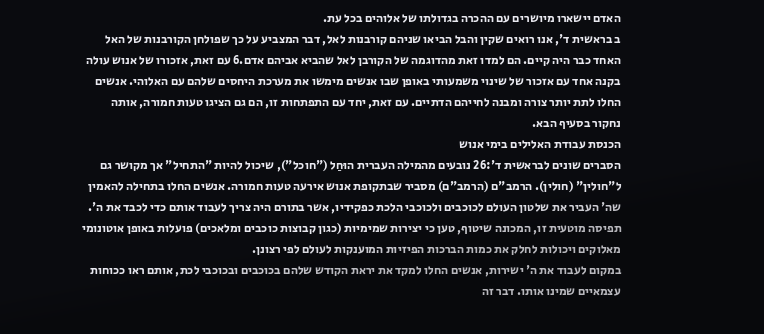האדם יישארו מיושרים עם ההכרה בגדולתו של אלוהים בכל עת.
ב בראשית ד', אנו רואים שקין והבל הביאו שניהם קורבנות לאל, דבר המצביע על כך שפולחן הקורבנות של האל האחד כבר היה קיים. הם למדו זאת מהדוגמה של הקורבן לאל שהביא אביהם אדם.6 עם זאת, אזכורו של אנוש עולה בקנה אחד עם אזכור של שינוי משמעותי באופן שבו אנשים מימשו את מערכת היחסים שלהם עם האלוהי. אנשים החלו לתת יותר צורה ומבנה לחייהם הדתיים. עם זאת, יחד עם התפתחות זו, הם גם הציגו טעות חמורה, אותה נחקור בסעיף הבא.
הכנסת עבודת האלילים בימי אנוש
הסברים שונים לבראשית ד':26 נובעים מהמילה העברית הוּחַל ("חוכל"), שיכול להיות "התחיל" אך מקושר גם ל"חולין" (חולין). הרמב"ם (הרמב"ם) מסביר שבתקופת אנוש אירעה טעות חמורה. אנשים החלו בתחילה להאמין שה' העביר את שלטון העולם לכוכבים ולכוכבי הלכת כפקידיו, אשר בתורם היה צריך לעבוד אותם כדי לכבד את ה'. תפיסה מוטעית זו, המכונה שיטוף, טען כי יצירות שמימיות (כגון קבוצות כוכבים ומלאכים) פועלות באופן אוטונומי מאלוקים ויכולות לחלק את כמות הברכות הפיזיות המוענקות לעולם לפי רצונן.
במקום לעבוד את ה' ישירות, אנשים החלו למקד את יראת הקודש שלהם בכוכבים ובכוכבי לכת, אותם ראו ככוחות עצמאיים שמינו אותו. דבר זה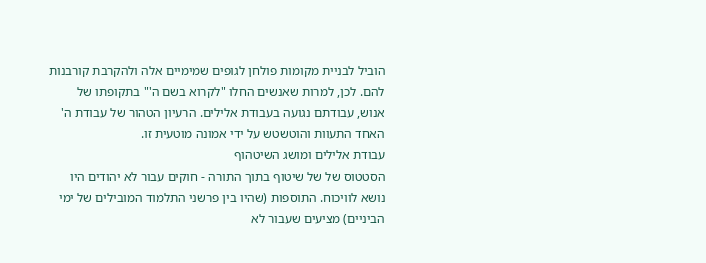הוביל לבניית מקומות פולחן לגופים שמימיים אלה ולהקרבת קורבנות להם. לכן, למרות שאנשים החלו "לקרוא בשם ה'" בתקופתו של אנוש, עבודתם נגועה בעבודת אלילים. הרעיון הטהור של עבודת ה' האחד התעוות והוטשטש על ידי אמונה מוטעית זו.
עבודת אלילים ומושג השיטהוף
הסטטוס של של שיטוף בתוך התורה - חוקים עבור לא יהודים היו נושא לוויכוח. התוספות (שהיו בין פרשני התלמוד המובילים של ימי הביניים) מציעים שעבור לא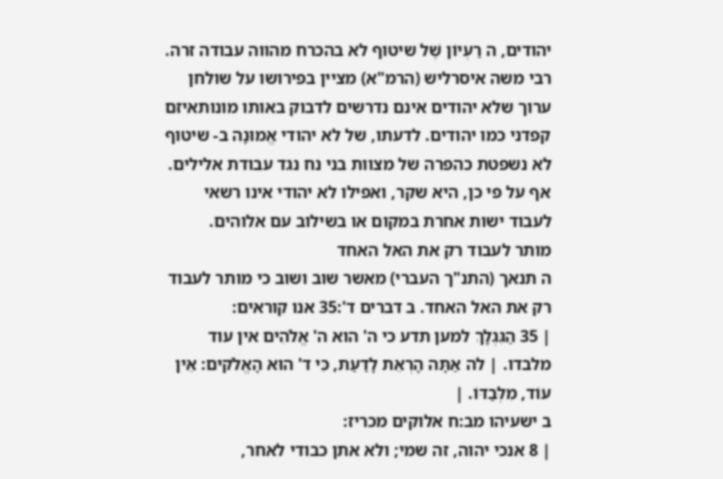יהודים, ה רַעְיוֹן שֶׁל שיטוף לא בהכרח מהווה עבודה זרה. רבי משה איסרליש (הרמ"א) מציין בפירושו על שולחן ערוך שלא יהודים אינם נדרשים לדבוק באותו מונותאיזם קפדני כמו יהודים. לדעתו, של לא יהודי אֱמוּנָה ב- שיטוף לא נשפטת כהפרה של מצוות בני נח נגד עבודת אלילים. אף על פי כן, היא שקר, ואפילו לא יהודי אינו רשאי לעבוד ישות אחרת במקום או בשילוב עם אלוהים.
מותר לעבוד רק את האל האחד
ה תנאך (התנ"ך העברי) מאשר שוב ושוב כי מותר לעבוד רק את האל האחד. ב דברים ד':35 אנו קוראים:
| 35 הַגִּגְלָךְ למען תדע כי ה' הוא ה' אֱלֹהִים אין עוד מלבדו. | לה אַתָּה הָרְאֵת לָדַעַת, כִּי ד' הוּא הָאֱלֹקים: אֵין עוֹד, מִלְּבַדּוֹ. |
ב ישעיהו מב:ח אלוקים מכריז:
| 8 אנכי יהוה, זה שמי; ולא אתן כבודי לאחר,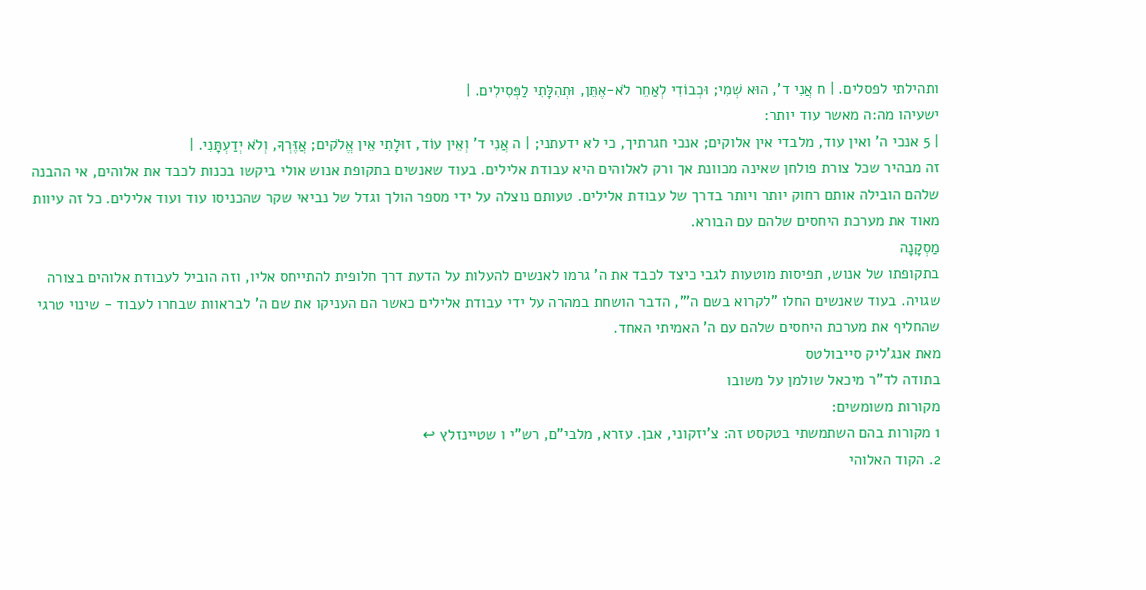ותהילתי לפסלים. | ח אֲנִי ד', הוּא שְׁמִי; וּכְבוֹדִי לְאַחֵר לֹא-אֶתֵּן, וּתְהִלָּתִי לַפְּסִילִים. |
ישעיהו מה:ה מאשר עוד יותר:
| 5 אנכי ה' ואין עוד, מלבדי אין אלוקים; אנכי חגרתיך, כי לא ידעתני; | ה אֲנִי ד' וְאֵין עוֹד, זוּלָתִי אֵין אֱלֹקים; אֲזֶּרְךָ, וְלֹא יְדַעְתָּנִי. |
זה מבהיר שכל צורת פולחן שאינה מכוונת אך ורק לאלוהים היא עבודת אלילים. בעוד שאנשים בתקופת אנוש אולי ביקשו בכנות לכבד את אלוהים, אי ההבנה שלהם הובילה אותם רחוק יותר ויותר בדרך של עבודת אלילים. טעותם נוצלה על ידי מספר הולך וגדל של נביאי שקר שהכניסו עוד ועוד אלילים. כל זה עיוות מאוד את מערכת היחסים שלהם עם הבורא.
מַסְקָנָה
בתקופתו של אנוש, תפיסות מוטעות לגבי כיצד לכבד את ה' גרמו לאנשים להעלות על הדעת דרך חלופית להתייחס אליו, וזה הוביל לעבודת אלוהים בצורה שגויה. בעוד שאנשים החלו "לקרוא בשם ה'", הדבר הושחת במהרה על ידי עבודת אלילים כאשר הם העניקו את שם ה' לבראוות שבחרו לעבוד - שינוי טרגי שהחליף את מערכת היחסים שלהם עם ה' האמיתי האחד.
מאת אנג'ליק סייבולטס
בתודה לד"ר מיכאל שולמן על משובו
מקורות משומשים:
1 מקורות בהם השתמשתי בטקסט זה: צ'יזקוני, אבן. עזרא, מלבי"ם, רש"י ו שטיינזלץ ↩
2. הקוד האלוהי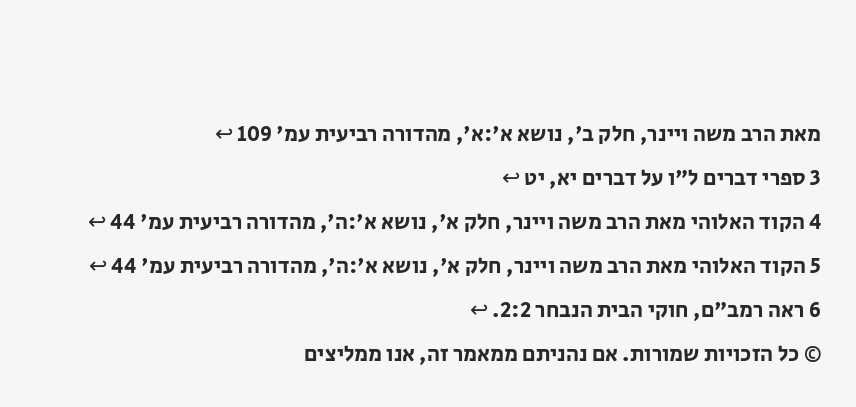מאת הרב משה ויינר, חלק ב', נושא א':א', מהדורה רביעית עמ' 109 ↩
3 ספרי דברים ל"ו על דברים יא, יט ↩
4 הקוד האלוהי מאת הרב משה ויינר, חלק א', נושא א':ה', מהדורה רביעית עמ' 44 ↩
5 הקוד האלוהי מאת הרב משה ויינר, חלק א', נושא א':ה', מהדורה רביעית עמ' 44 ↩
6 ראה רמב"ם, חוקי הבית הנבחר 2:2. ↩
© כל הזכויות שמורות. אם נהניתם ממאמר זה, אנו ממליצים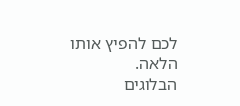לכם להפיץ אותו הלאה.
הבלוגים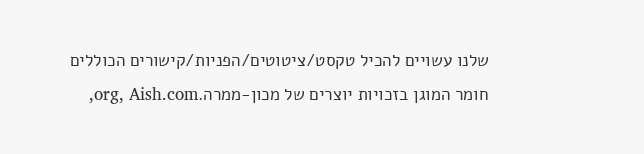שלנו עשויים להכיל טקסט/ציטוטים/הפניות/קישורים הכוללים חומר המוגן בזכויות יוצרים של מכון-ממרה.org, Aish.com,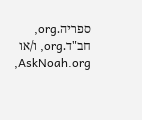ספריה.org, חב"ד.org, ו/או AskNoah.org,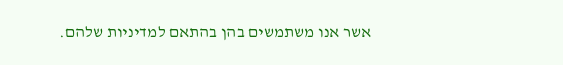אשר אנו משתמשים בהן בהתאם למדיניות שלהם.